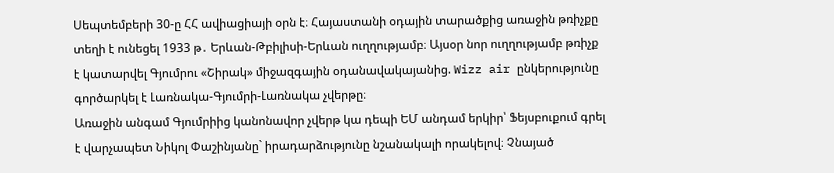Սեպտեմբերի 30-ը ՀՀ ավիացիայի օրն է։ Հայաստանի օդային տարածքից առաջին թռիչքը տեղի է ունեցել 1933 թ․ Երևան-Թբիլիսի-Երևան ուղղությամբ։ Այսօր նոր ուղղությամբ թռիչք է կատարվել Գյումրու «Շիրակ» միջազգային օդանավակայանից. Wizz air ընկերությունը գործարկել է Լառնակա-Գյումրի-Լառնակա չվերթը։
Առաջին անգամ Գյումրիից կանոնավոր չվերթ կա դեպի ԵՄ անդամ երկիր՝ Ֆեյսբուքում գրել է վարչապետ Նիկոլ Փաշինյանը` իրադարձությունը նշանակալի որակելով։ Չնայած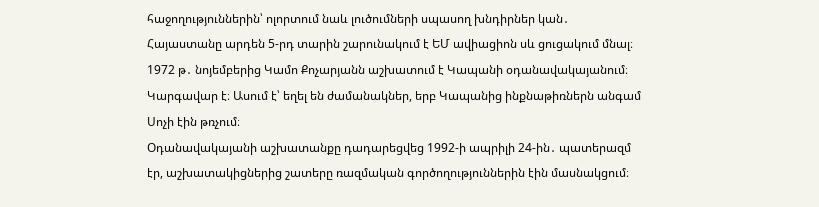հաջողություններին՝ ոլորտում նաև լուծումների սպասող խնդիրներ կան․ Հայաստանը արդեն 5-րդ տարին շարունակում է ԵՄ ավիացիոն սև ցուցակում մնալ։
1972 թ․ նոյեմբերից Կամո Քոչարյանն աշխատում է Կապանի օդանավակայանում։ Կարգավար է։ Ասում է՝ եղել են ժամանակներ, երբ Կապանից ինքնաթիռներն անգամ Սոչի էին թռչում։
Օդանավակայանի աշխատանքը դադարեցվեց 1992-ի ապրիլի 24-ին․ պատերազմ էր, աշխատակիցներից շատերը ռազմական գործողություններին էին մասնակցում։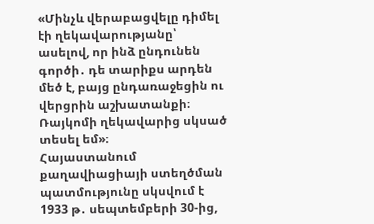«Մինչև վերաբացվելը դիմել էի ղեկավարությանը՝ ասելով, որ ինձ ընդունեն գործի․ դե տարիքս արդեն մեծ է, բայց ընդառաջեցին ու վերցրին աշխատանքի։ Ռայկոմի ղեկավարից սկսած տեսել եմ»։
Հայաստանում քաղավիացիայի ստեղծման պատմությունը սկսվում է 1933 թ․ սեպտեմբերի 30-ից,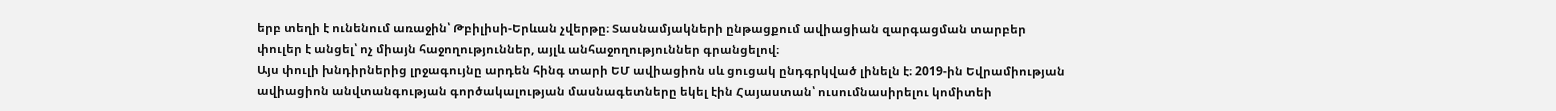երբ տեղի է ունենում առաջին՝ Թբիլիսի-Երևան չվերթը։ Տասնամյակների ընթացքում ավիացիան զարգացման տարբեր փուլեր է անցել՝ ոչ միայն հաջողություններ, այլև անհաջողություններ գրանցելով։
Այս փուլի խնդիրներից լրջագույնը արդեն հինգ տարի ԵՄ ավիացիոն սև ցուցակ ընդգրկված լինելն է։ 2019-ին Եվրամիության ավիացիոն անվտանգության գործակալության մասնագետները եկել էին Հայաստան՝ ուսումնասիրելու կոմիտեի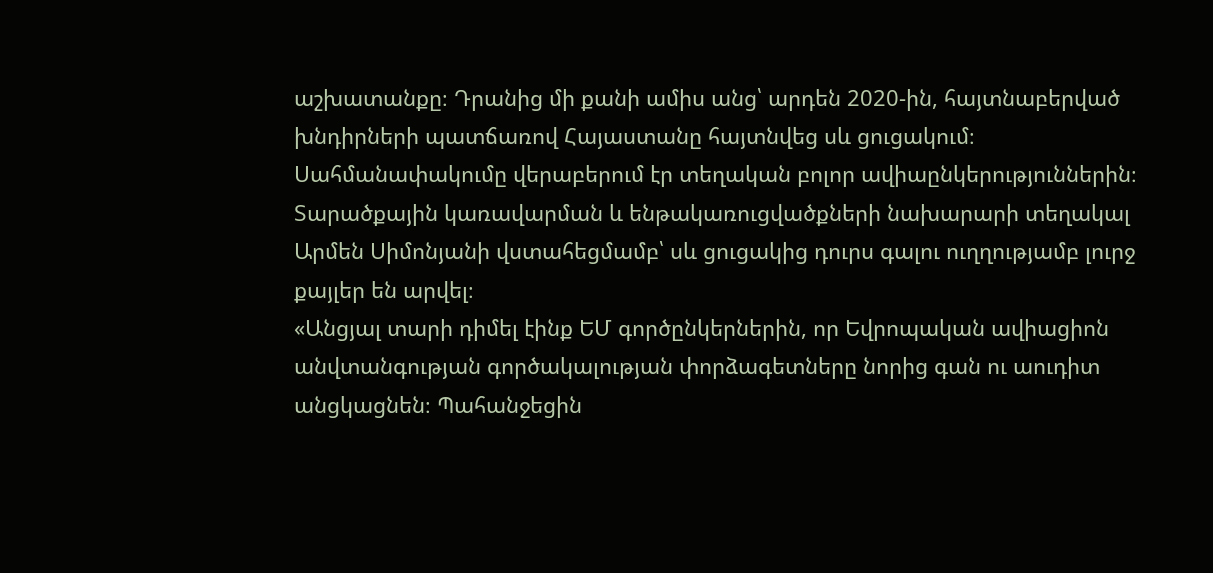աշխատանքը։ Դրանից մի քանի ամիս անց՝ արդեն 2020-ին, հայտնաբերված խնդիրների պատճառով Հայաստանը հայտնվեց սև ցուցակում։ Սահմանափակումը վերաբերում էր տեղական բոլոր ավիաընկերություններին։ Տարածքային կառավարման և ենթակառուցվածքների նախարարի տեղակալ Արմեն Սիմոնյանի վստահեցմամբ՝ սև ցուցակից դուրս գալու ուղղությամբ լուրջ քայլեր են արվել։
«Անցյալ տարի դիմել էինք ԵՄ գործընկերներին, որ Եվրոպական ավիացիոն անվտանգության գործակալության փորձագետները նորից գան ու աուդիտ անցկացնեն։ Պահանջեցին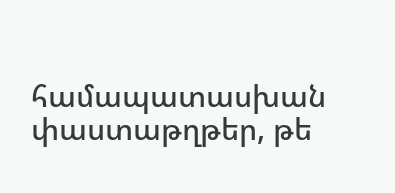համապատասխան փաստաթղթեր, թե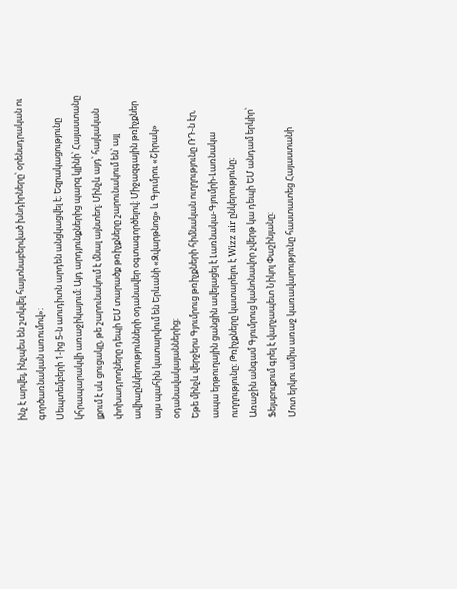ինչ է արվել, ինչպես են շտկվել հայտնաբերված խնդիրները՝ օրենսդրական ու գործառնական առումով»։
Սեպտեմբերի 1-ից 5-ն աուդիտն արդեն անցկացվել է։ Եզրակացությունը կհրապարակվի առաջիկայում։ Այդ արդյունքներից պարզ կլինի՝ Հայաստանը լքում է սև ցուցակը, թե շարունակում է մնալ այնտեղ։ Մինչև այդ՝ հայկական փոխադրողները դեպի ԵՄ տարածք թռիչքները շարունակում են՝ այլ ավիաընկերությունների օդանավեր օգտագործելով։ Միջազգային թռիչքներ այս պահին կատարվում են Երևանի «Զվարթնոց» և Գյումրու «Շիրակ» օդանավակայաններից։
Եթե մինչև վերջերս Գյումրուց թռիչքների հիմնական ուղղությունը ՌԴ-ն էր, ապա երթուղային ցանցին ավելացել է Լառնակա-Գյումրի-Լառնակա ուղղությունը։ Թռիչքները կատարելու է Wizz air ընկերությունը։
Առաջին անգամ Գյումրուց կանոնավոր չվերթ կա դեպի ԵՄ անդամ երկիր՝ Ֆեյսբուքում գրել է վարչապետ Նիկոլ Փաշինյանը։
Մոտ երկու ամիս առաջ կառավարությունը հաստատեց Հայաստանի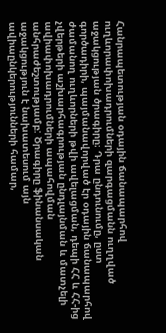Հանրապետության օդային ճանապարհով ուղևորափոխադրումների զարգացմանն ուղղված աջակցության ծրագիրը։ Դրա ընդունումը, ըստ գործադիրի, պայմանավորված էր օդային ճանապարհով ժամանող ուղևորների թվի ավելացման, դեպի ՀՀ և ՀՀ-ից չվերթերի աշխարհագրության ընդլայնման և մատչելի ավիափոխադրումների ապահովման անհրաժեշտությամբ: Ծրագիրը ֆինանսական աջակցություն է նախատեսում այն ավիաընկերությունների համար,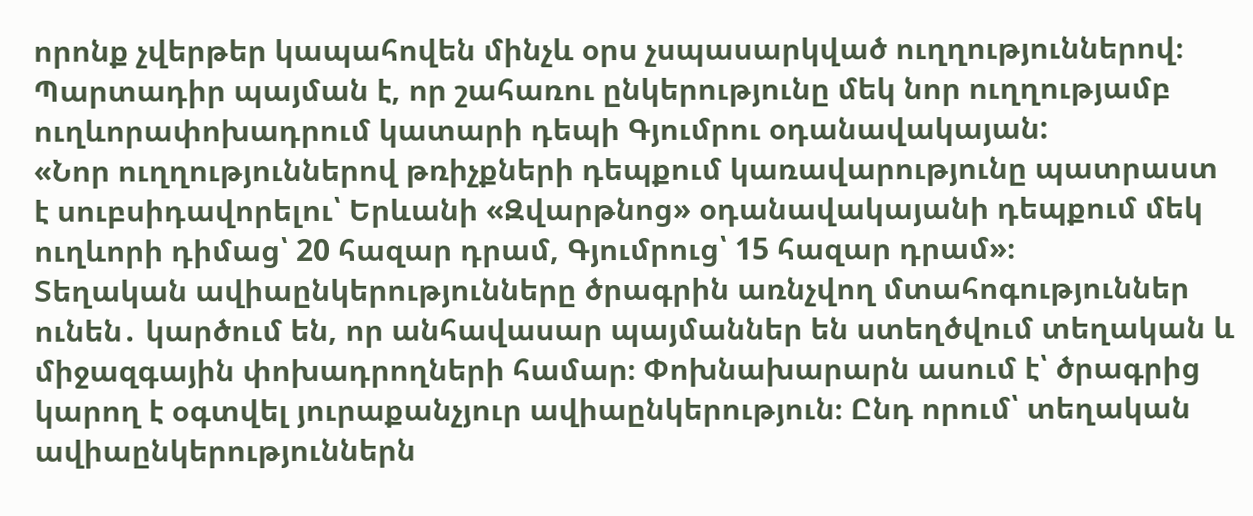որոնք չվերթեր կապահովեն մինչև օրս չսպասարկված ուղղություններով։
Պարտադիր պայման է, որ շահառու ընկերությունը մեկ նոր ուղղությամբ ուղևորափոխադրում կատարի դեպի Գյումրու օդանավակայան:
«Նոր ուղղություններով թռիչքների դեպքում կառավարությունը պատրաստ է սուբսիդավորելու՝ Երևանի «Զվարթնոց» օդանավակայանի դեպքում մեկ ուղևորի դիմաց՝ 20 հազար դրամ, Գյումրուց՝ 15 հազար դրամ»։
Տեղական ավիաընկերությունները ծրագրին առնչվող մտահոգություններ ունեն․ կարծում են, որ անհավասար պայմաններ են ստեղծվում տեղական և միջազգային փոխադրողների համար։ Փոխնախարարն ասում է՝ ծրագրից կարող է օգտվել յուրաքանչյուր ավիաընկերություն։ Ընդ որում՝ տեղական ավիաընկերություններն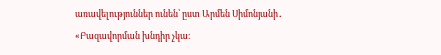առավելություններ ունեն՝ ըստ Արմեն Սիմոնյանի․
«Բազավորման խնդիր չկա։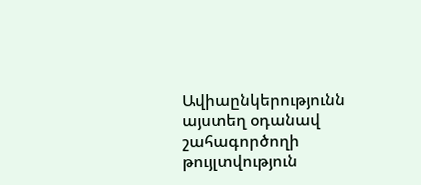Ավիաընկերությունն այստեղ օդանավ շահագործողի թույլտվություն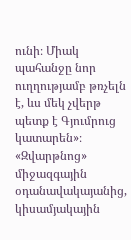ունի։ Միակ պահանջը նոր ուղղությամբ թռչելն է, ևս մեկ չվերթ պետք է Գյումրուց կատարեն»։
«Զվարթնոց» միջազգային օդանավակայանից, կիսամյակային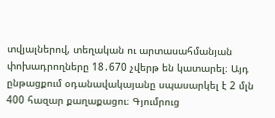տվյալներով, տեղական ու արտասահմանյան փոխադրողները 18․670 չվերթ են կատարել։ Այդ ընթացքում օդանավակայանը սպասարկել է 2 մլն 400 հազար քաղաքացու։ Գյումրուց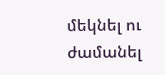մեկնել ու ժամանել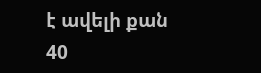է ավելի քան 40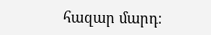հազար մարդ։